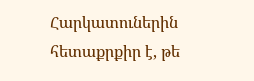Հարկատուներին հետաքրքիր է, թե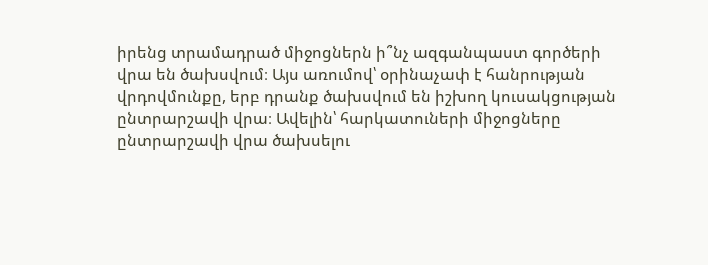իրենց տրամադրած միջոցներն ի՞նչ ազգանպաստ գործերի վրա են ծախսվում։ Այս առումով՝ օրինաչափ է հանրության վրդովմունքը, երբ դրանք ծախսվում են իշխող կուսակցության ընտրարշավի վրա։ Ավելին՝ հարկատուների միջոցները ընտրարշավի վրա ծախսելու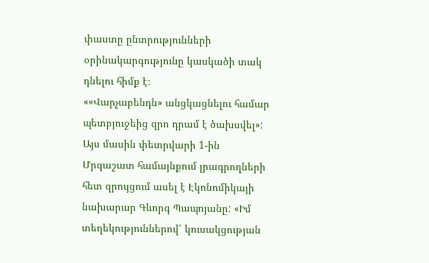փաստը ընտրությունների օրինակարգությունը կասկածի տակ դնելու հիմք է։
««Վարչաբենդն» անցկացնելու համար պետբյուջեից զրո դրամ է ծախսվել»: Այս մասին փետրվարի 1-ին Մրգաշատ համայնքում լրագրողների հետ զրույցում ասել է Էկոնոմիկայի նախարար Գևորգ Պապոյանը: «Իմ տեղեկություններով՝ կուսակցության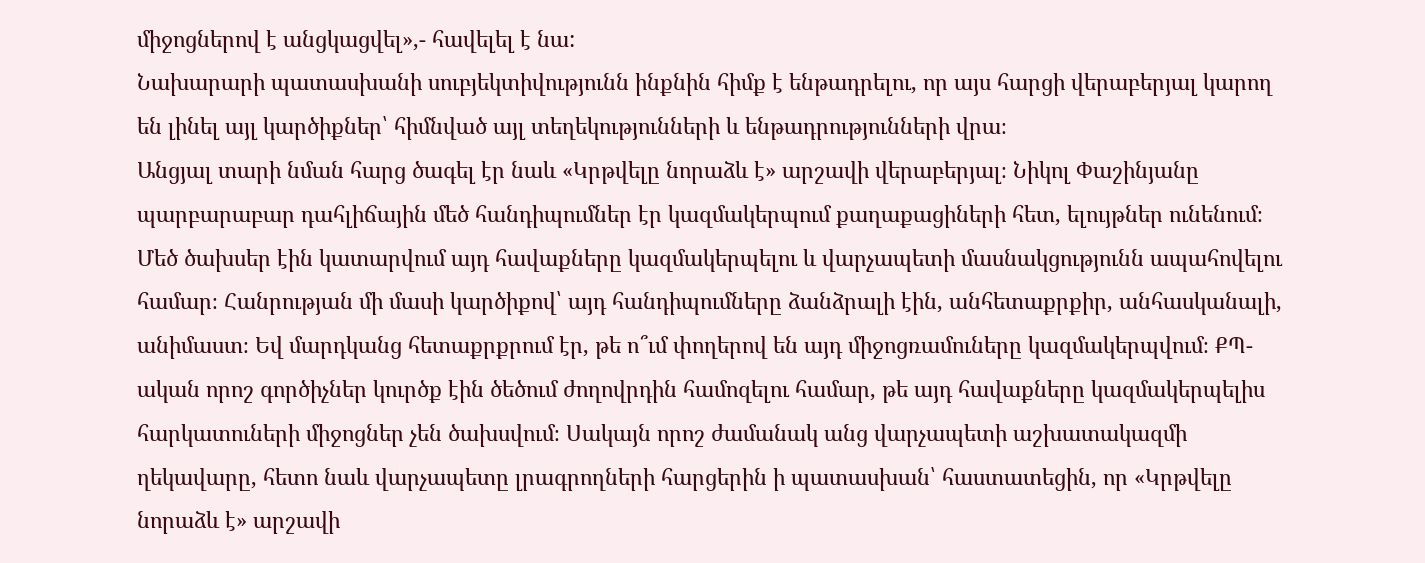միջոցներով է անցկացվել»,- հավելել է նա:
Նախարարի պատասխանի սուբյեկտիվությունն ինքնին հիմք է ենթադրելու, որ այս հարցի վերաբերյալ կարող են լինել այլ կարծիքներ՝ հիմնված այլ տեղեկությունների և ենթադրությունների վրա։
Անցյալ տարի նման հարց ծագել էր նաև «Կրթվելը նորաձև է» արշավի վերաբերյալ։ Նիկոլ Փաշինյանը պարբարաբար դահլիճային մեծ հանդիպումներ էր կազմակերպում քաղաքացիների հետ, ելույթներ ունենում։ Մեծ ծախսեր էին կատարվում այդ հավաքները կազմակերպելու և վարչապետի մասնակցությունն ապահովելու համար։ Հանրության մի մասի կարծիքով՝ այդ հանդիպումները ձանձրալի էին, անհետաքրքիր, անհասկանալի, անիմաստ։ Եվ մարդկանց հետաքրքրում էր, թե ո՞ւմ փողերով են այդ միջոցռամուները կազմակերպվում։ ՔՊ-ական որոշ գործիչներ կուրծք էին ծեծում ժողովրդին համոզելու համար, թե այդ հավաքները կազմակերպելիս հարկատուների միջոցներ չեն ծախսվում։ Սակայն որոշ ժամանակ անց վարչապետի աշխատակազմի ղեկավարը, հետո նաև վարչապետը լրագրողների հարցերին ի պատասխան՝ հաստատեցին, որ «Կրթվելը նորաձև է» արշավի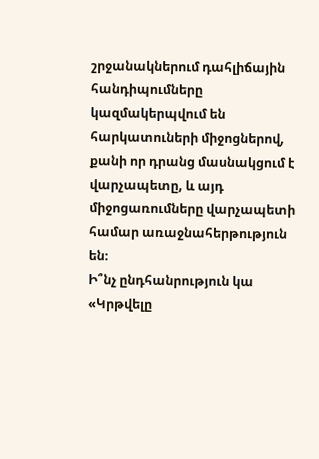շրջանակներում դահլիճային հանդիպումները կազմակերպվում են հարկատուների միջոցներով, քանի որ դրանց մասնակցում է վարչապետը, և այդ միջոցառումները վարչապետի համար առաջնահերթություն են։
Ի՞նչ ընդհանրություն կա «Կրթվելը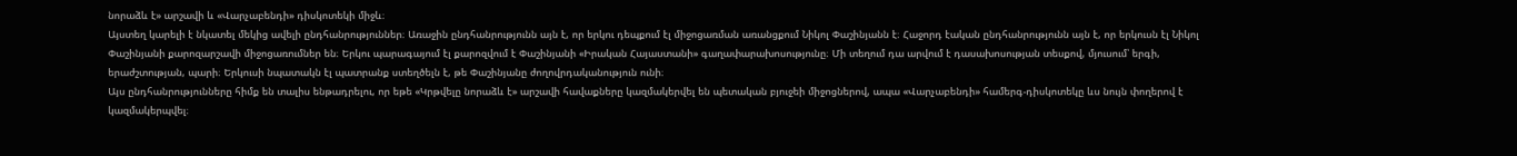նորաձև է» արշավի և «Վարչաբենդի» դիսկոտեկի միջև։
Այստեղ կարելի է նկատել մեկից ավելի ընդհանրություններ։ Առաջին ընդհանրությունն այն է, որ երկու դեպքում էլ միջոցառման առանցքում Նիկոլ Փաշինյանն է։ Հաջորդ էական ընդհանրությունն այն է, որ երկուսն էլ Նիկոլ Փաշինյանի քարոզարշավի միջոցառումներ են։ Երկու պարագայում էլ քարոզվում է Փաշինյանի «Իրական Հայաստանի» գաղափարախոսությունը։ Մի տեղում դա արվում է դասախոսության տեսքով, մյուսում՝ երգի, երաժշտության, պարի։ Երկուսի նպատակն էլ պատրանք ստեղծելն է, թե Փաշինյանը ժողովրդականություն ունի։
Այս ընդհանրությունները հիմք են տալիս ենթադրելու, որ եթե «Կրթվելը նորաձև է» արշավի հավաքները կազմակերվել են պետական բյուջեի միջոցներով, ապա «Վարչաբենդի» համերգ-դիսկոտեկը ևս նույն փողերով է կազմակերպվել։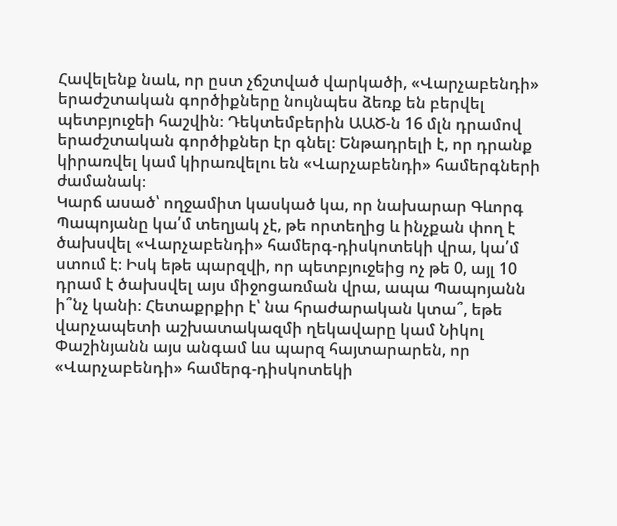Հավելենք նաև, որ ըստ չճշտված վարկածի, «Վարչաբենդի» երաժշտական գործիքները նույնպես ձեռք են բերվել պետբյուջեի հաշվին։ Դեկտեմբերին ԱԱԾ-ն 16 մլն դրամով երաժշտական գործիքներ էր գնել։ Ենթադրելի է, որ դրանք կիրառվել կամ կիրառվելու են «Վարչաբենդի» համերգների ժամանակ։
Կարճ ասած՝ ողջամիտ կասկած կա, որ նախարար Գևորգ Պապոյանը կա՛մ տեղյակ չէ, թե որտեղից և ինչքան փող է ծախսվել «Վարչաբենդի» համերգ-դիսկոտեկի վրա, կա՛մ ստում է։ Իսկ եթե պարզվի, որ պետբյուջեից ոչ թե 0, այլ 10 դրամ է ծախսվել այս միջոցառման վրա, ապա Պապոյանն ի՞նչ կանի։ Հետաքրքիր է՝ նա հրաժարական կտա՞, եթե վարչապետի աշխատակազմի ղեկավարը կամ Նիկոլ Փաշինյանն այս անգամ ևս պարզ հայտարարեն, որ «Վարչաբենդի» համերգ-դիսկոտեկի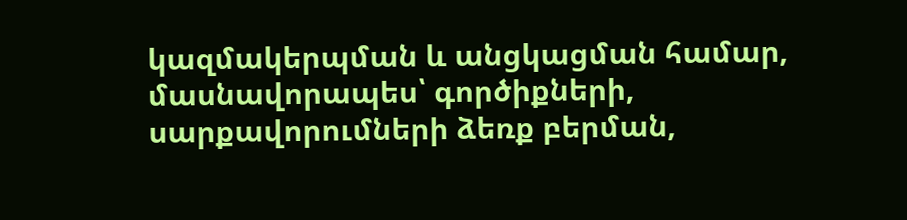կազմակերպման և անցկացման համար, մասնավորապես՝ գործիքների, սարքավորումների ձեռք բերման,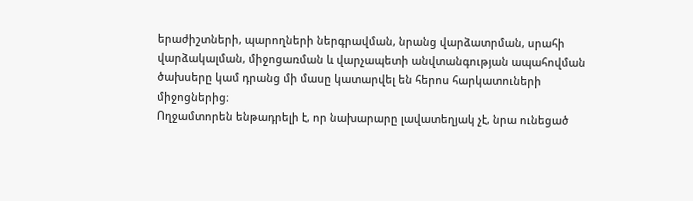երաժիշտների, պարողների ներգրավման, նրանց վարձատրման, սրահի վարձակալման, միջոցառման և վարչապետի անվտանգության ապահովման ծախսերը կամ դրանց մի մասը կատարվել են հերոս հարկատուների միջոցներից։
Ողջամտորեն ենթադրելի է, որ նախարարը լավատեղյակ չէ, նրա ունեցած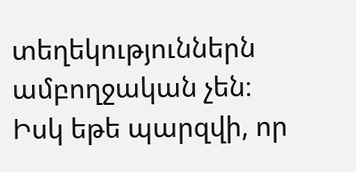տեղեկություններն ամբողջական չեն։ Իսկ եթե պարզվի, որ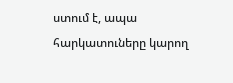ստում է, ապա հարկատուները կարող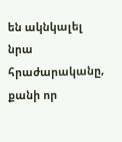են ակնկալել նրա հրաժարականը, քանի որ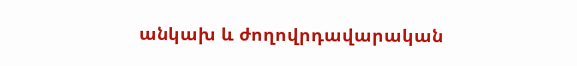անկախ և ժողովրդավարական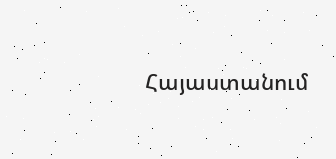Հայաստանում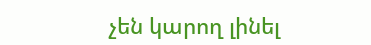չեն կարող լինել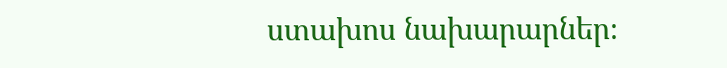ստախոս նախարարներ։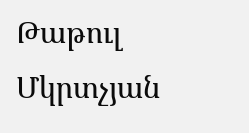Թաթուլ Մկրտչյան